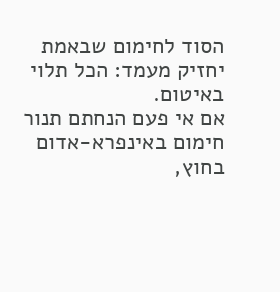הסוד לחימום שבאמת יחזיק מעמד: הכל תלוי באיטום.
אם אי פעם הנחתם תנור חימום באינפרא-אדום בחוץ,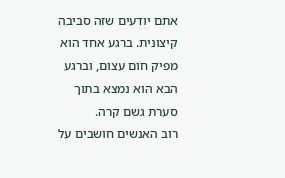אתם יודעים שזה סביבה קיצונית. ברגע אחד הוא מפיק חום עצום, וברגע הבא הוא נמצא בתוך סערת גשם קרה.
רוב האנשים חושבים על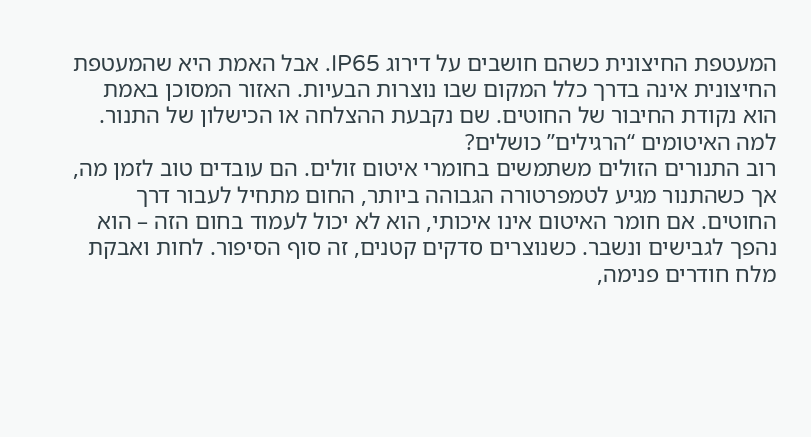המעטפת החיצונית כשהם חושבים על דירוג IP65. אבל האמת היא שהמעטפת החיצונית אינה בדרך כלל המקום שבו נוצרות הבעיות. האזור המסוכן באמת הוא נקודת החיבור של החוטים. שם נקבעת ההצלחה או הכישלון של התנור.
למה האיטומים “הרגילים” כושלים?
רוב התנורים הזולים משתמשים בחומרי איטום זולים. הם עובדים טוב לזמן מה, אך כשהתנור מגיע לטמפרטורה הגבוהה ביותר, החום מתחיל לעבור דרך החוטים. אם חומר האיטום אינו איכותי, הוא לא יכול לעמוד בחום הזה – הוא נהפך לגבישים ונשבר. כשנוצרים סדקים קטנים, זה סוף הסיפור. לחות ואבקת מלח חודרים פנימה,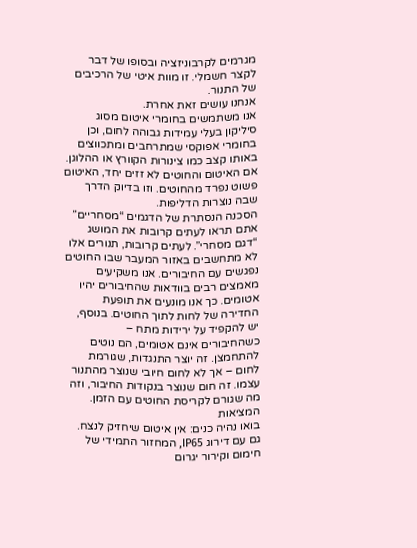מגרמים לקרבוניזציה ובסופו של דבר לקצר חשמלי. זו מוות איטי של הרכיבים של התנור.
אנחנו עושים זאת אחרת.
אנו משתמשים בחומרי איטום מסוג סיליקון בעלי עמידות גבוהה לחום, וכן בחומרי אפוקסי שמתרחבים ומתכווצים באותו קצב כמו צינורות הקוורץ או ההלוגן. אם האיטום והחוטים לא זזים יחד, האיטום פשוט נפרד מהחוטים. וזו בדיוק הדרך שבה נוצרות הדליפות.
הסכנה הנסתרת של הדגמים “מסחריים”
אתם תראו לעתים קרובות את המושג “דגם מסחרי”. לעתים קרובות, תנורים אלו לא מתחשבים באזור המעבר שבו החוטים נפגשים עם החיבורים. אנו משקיעים מאמצים רבים בוודאות שהחיבורים יהיו אטומים. כך אנו מונעים את תופעת החדירה של לחות לתוך החוטים. בנוסף, יש להקפיד על ירידות מתח – כשהחיבורים אינם אטומים, הם נוטים להתחמצן. זה יוצר התנגדות, שגורמת לחום – אך לא לחום חיובי שנוצר מהתנור עצמו. זה חום שנוצר בנקודות החיבור, וזה מה שגורם לקריסת החוטים עם הזמן.
המציאות
בואו נהיה כנים: אין איטום שיחזיק לנצח. גם עם דירוג IP65, המחזור התמידי של חימום וקירור יגרום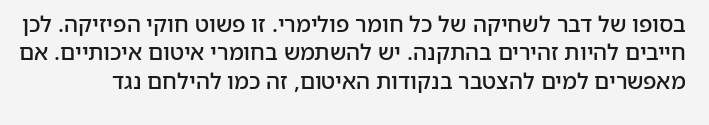בסופו של דבר לשחיקה של כל חומר פולימרי. זו פשוט חוקי הפיזיקה. לכן חייבים להיות זהירים בהתקנה. יש להשתמש בחומרי איטום איכותיים. אם מאפשרים למים להצטבר בנקודות האיטום, זה כמו להילחם נגד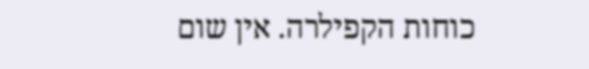כוחות הקפילרה. אין שום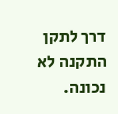דרך לתקן התקנה לא נכונה.